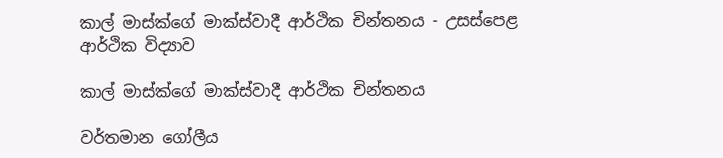කාල් මාස්ක්ගේ මාක්ස්වාදී ආර්ථික චින්තනය - උසස්පෙළ ආර්ථික විද්‍යාව

කාල් මාස්ක්ගේ මාක්ස්වාදී ආර්ථික චින්තනය

වර්තමාන ගෝලීය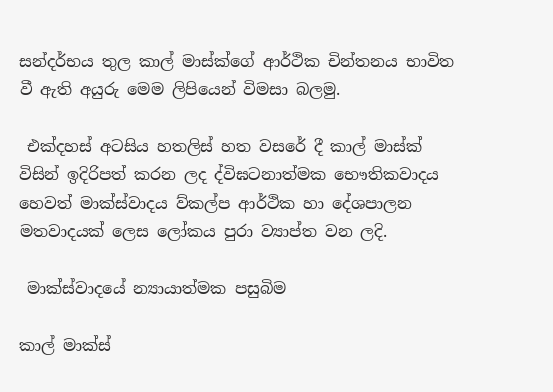සන්දර්භය තුල කාල් මාස්ක්ගේ ආර්ථික චින්තනය භාවිත වී ඇති අයුරු මෙම ලිපියෙන් විමසා බලමු.

 එක්දහස් අටසිය හතලිස් හත වසරේ දී කාල් මාස්ක් විසින් ඉදිරිපත් කරන ලද ද්විඝටනාත්මක භෞතිකවාදය හෙවත් මාක්ස්වාදය ව්කල්ප ආර්ථික හා දේශපාලන මතවාදයක් ලෙස ලෝකය පුරා ව්‍යාප්ත වන ලදි.

 මාක්ස්වාදයේ න්‍යායාත්මක පසුබිම

කාල් මාක්ස්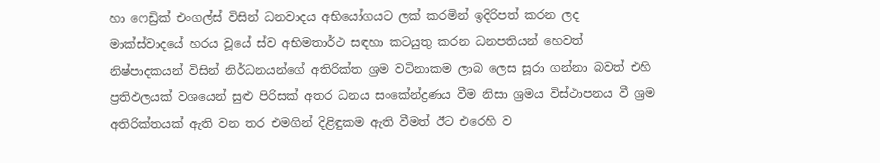හා ෆෙඩ්‍රික් එංගල්ස් විසින් ධනවාදය අභියෝගයට ලක් කරමින් ඉදිරිපත් කරන ලද මාක්ස්වාදයේ හරය වූයේ ස්ව අභිමතාර්ථ සඳහා කටයුතු කරන ධනපතියන් හෙවත් නිෂ්පාදකයන් විසින් නිර්ධනයන්ගේ අතිරික්ත ශ්‍රම වටිනාකම ලාබ ලෙස සූරා ගන්නා බවත් එහි ප්‍රතිඵලයක් වශයෙන් සුළු පිරිසක් අතර ධනය සංකේන්ද්‍රණය වීම නිසා ශ්‍රමය විස්ථාපනය වී ශ්‍රම අතිරික්තයක් ඇති වන තර එමගින් දිළිඳුකම ඇති වීමත් ඊට එරෙහි ව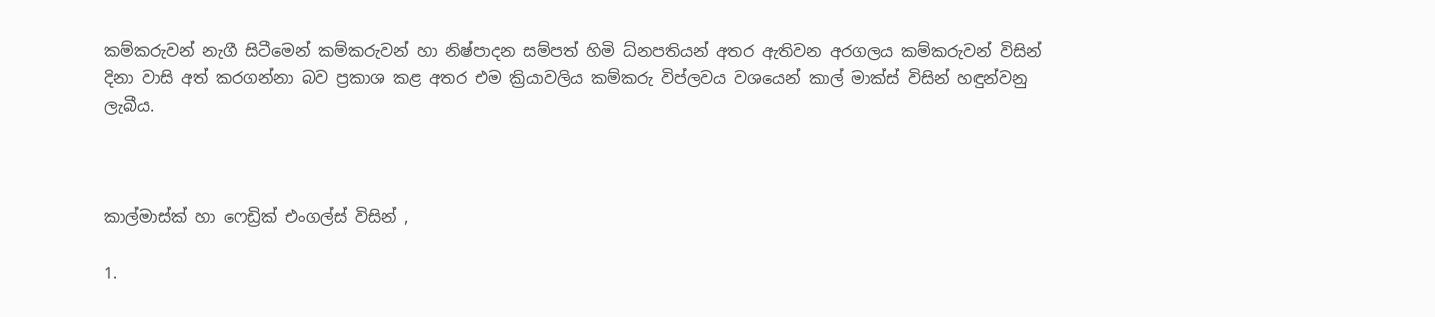කම්කරුවන් නැගී සිටීමෙන් කම්කරුවන් හා නිෂ්පාදන සම්පත් හිමි ධ්නපතියන් අතර ඇතිවන අරගලය කම්කරුවන් විසින් දිනා වාසි අත් කරගන්නා බව ප්‍රකාශ කළ අතර එම ක්‍රියාවලිය කම්කරු විප්ලවය වශයෙන් කාල් මාක්ස් විසින් හඳුන්වනු ලැබීය.



කාල්මාස්ක් හා ෆෙඩ්‍රික් එංගල්ස් විසින් ,

1.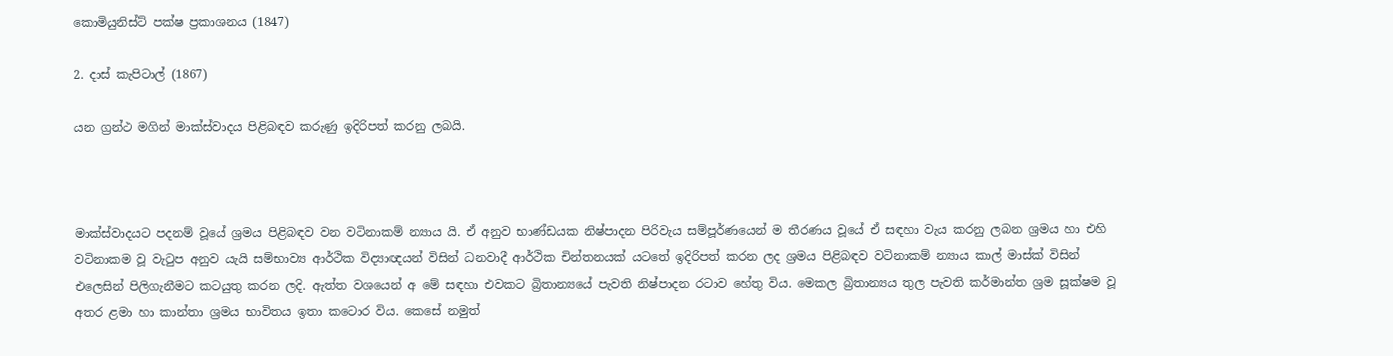කොමියුනිස්ට් පක්ෂ ප්‍රකාශනය (1847)

2. දාස් කැපිටාල් (1867)

යන ග්‍රන්ථ මගින් මාක්ස්වාදය පිළිබඳව කරුණු ඉදිරිපත් කරනු ලබයි.



මාක්ස්වාදයට පදනම් වූයේ ශ්‍රමය පිළිබඳව වන වටිනාකම් න්‍යාය යි. ඒ අනුව භාණ්ඩයක නිෂ්පාදන පිරිවැය සම්පූර්ණයෙන් ම තීරණය වූයේ ඒ සඳහා වැය කරනු ලබන ශ්‍රමය හා එහි වටිනාකම වූ වැටුප අනුව යැයි සම්භාව්‍ය ආර්ථික විද්‍යාඥයන් විසින් ධනවාදී ආර්ථික චින්තනයක් යටතේ ඉදිරිපත් කරන ලද ශ්‍රමය පිළිබඳව වටිනාකම් න්‍යාය කාල් මාස්ක් විසින් එලෙසින් පිලිගැනීමට කටයුතු කරන ලදි. ඇත්ත වශයෙන් අ මේ සඳහා එවකට බ්‍රිතාන්‍යයේ පැවති නිෂ්පාදන රටාව හේතු විය. මෙකල බ්‍රිතාන්‍යය තුල පැවති කර්මාන්ත ශ්‍රම සූක්ෂම වූ අතර ළමා හා කාන්තා ශ්‍රමය භාවිතය ඉතා කටොර විය. කෙසේ නමුත්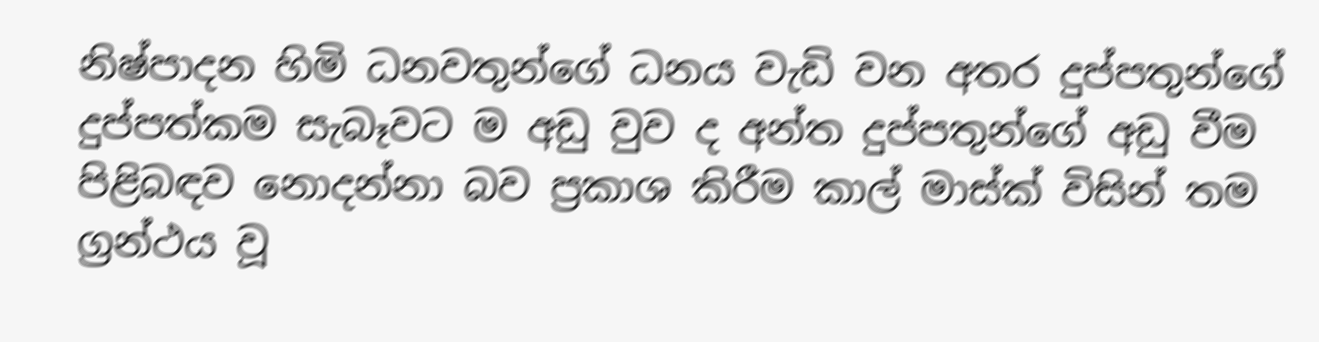නිෂ්පාදන හිමි ධනවතුන්ගේ ධනය වැඩි වන අතර දුප්පතුන්ගේ දුප්පත්කම සැබෑවට ම අඩු වුව ද අන්ත දුප්පතුන්ගේ අඩු වීම පිළිබඳව නොදන්නා බව ප්‍රකාශ කිරීම කාල් මාස්ක් විසින් තම ග්‍රන්ථය වූ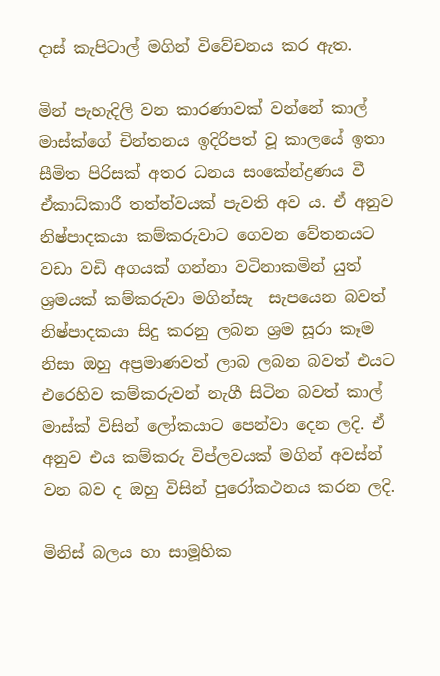දාස් කැපිටාල් මගින් විවේචනය කර ඇත.

මින් පැහැදිලි වන කාරණාවක් වන්නේ කාල් මාස්ක්ගේ චින්තනය ඉදිරිපත් වූ කාලයේ ඉතා සීමිත පිරිසක් අතර ධනය සංකේන්ද්‍රණය වී ඒකාධ්කාරී තත්ත්වයක් පැවති අව ය. ඒ අනුව නිෂ්පාදකයා කම්කරුවාට ගෙවන වේතනයට වඩා වඩි අගයක් ගන්නා වටිනාකමින් යුත් ශ්‍රමයක් කම්කරුවා මගින්සැ  සැපයෙන බවත් නිෂ්පාදකයා සිදු කරනු ලබන ශ්‍රම සූරා කෑම නිසා ඔහු අප්‍රමාණවත් ලාබ ලබන බවත් එයට එරෙහිව කම්කරුවන් නැගී සිටින බවත් කාල් මාස්ක් විසින් ලෝකයාට පෙන්වා දෙන ලදි. ඒ අනුව එය කම්කරු විප්ලවයක් මගින් අවස්න් වන බව ද ඔහු විසින් පුරෝකථනය කරන ලදි.

මිනිස් බලය හා සාමූහික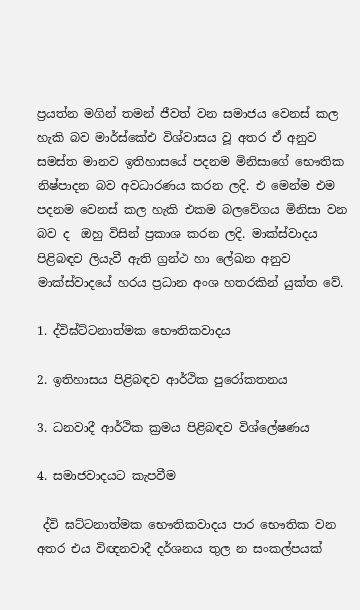ප්‍රයත්න මගින් තමන් ජීවත් වන සමාජය වෙනස් කල හැකි බව මාර්ස්කේඑ විශ්වාසය වූ අතර ඒ අනුව සමස්ත මානව ඉතිහාසයේ පදනම මිනිසාගේ භෞතික නිෂ්පාදන බව අවධාරණය කරන ලදි. එ මෙන්ම එම පදනම වෙනස් කල හැකි එකම බලවේගය මිනිසා වන බව ද  ඔහු විසින් ප්‍රකාශ කරන ලදි. මාක්ස්වාදය පිළිබඳව ලියැවී ඇති ග්‍රන්ථ හා ලේඛන අනුව මාක්ස්වාදයේ හරය ප්‍රධාන අංශ හතරකින් යුක්ත වේ.

1. ද්විඝ්ට්ටනාත්මක භෞතිකවාදය

2. ඉතිහාසය පිළිබඳව ආර්ථික පුරෝකතනය

3. ධනවාදී ආර්ථික ක්‍රමය පිළිබඳව විශ්ලේෂණය

4. සමාජවාදයට කැපවීම

 ද්වි ඝට්ටනාත්මක භෞතිකවාදය පාර භෞතික වන අතර එය විඥනවාදී දර්ශනය තුල න සංකල්පයක්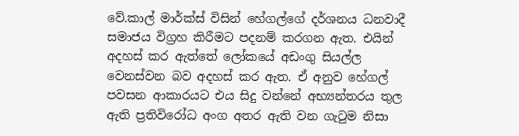වේ.කාල් මාර්ක්ස් විසින් හේගල්ගේ දර්ශනය ධනවාදී සමාජය විග්‍රහ කිරීමට පදනම් කරගන ඇත. එයින් අදහස් කර ඇත්තේ ලෝකයේ අඩංගු සියල්ල වෙනස්වන බව අදහස් කර ඇත. ඒ අනුව හේගල් පවසන ආකාරයට එය සිදු වන්නේ අභ්‍යන්තරය තුල ඇති ප්‍රතිවිරෝධ අංග අතර ඇති වන ගැටුම නිසා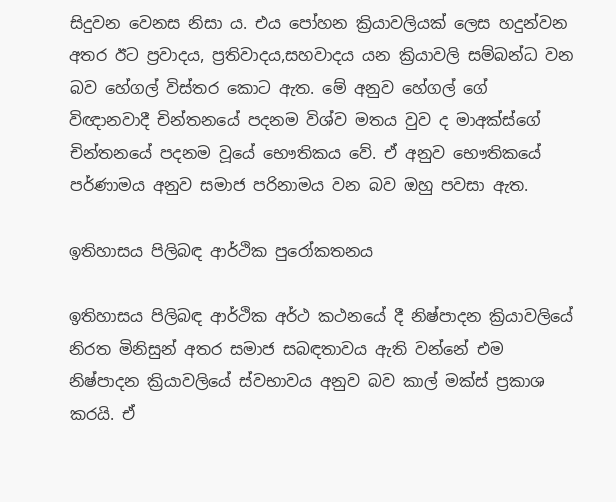සිදුවන වෙනස නිසා ය. එය පෝහන ක්‍රියාවලියක් ලෙස හදුන්වන අතර ඊට ප්‍රවාදය, ප්‍රතිවාදය,සහවාදය යන ක්‍රියාවලි සම්බන්ධ වන බව හේගල් විස්තර කොට ඇත. මේ අනුව හේගල් ගේ විඥානවාදී චින්තනයේ පදනම විශ්ව මතය වුව ද මාඅක්ස්ගේ චින්තනයේ පදනම වූයේ භෞතිකය වේ. ඒ අනුව භෞතිකයේ පර්ණාමය අනුව සමාජ පරිනාමය වන බව ඔහු පවසා ඇත.

ඉතිහාසය පිලිබඳ ආර්ථික පුරෝකතනය

ඉතිහාසය පිලිබඳ ආර්ථික අර්ථ කථනයේ දී නිෂ්පාදන ක්‍රියාවලියේ නිරත මිනිසුන් අතර සමාජ සබඳතාවය ඇති වන්නේ එම නිෂ්පාදන ක්‍රියාවලියේ ස්වභාවය අනුව බව කාල් මක්ස් ප්‍රකාශ කරයි. ඒ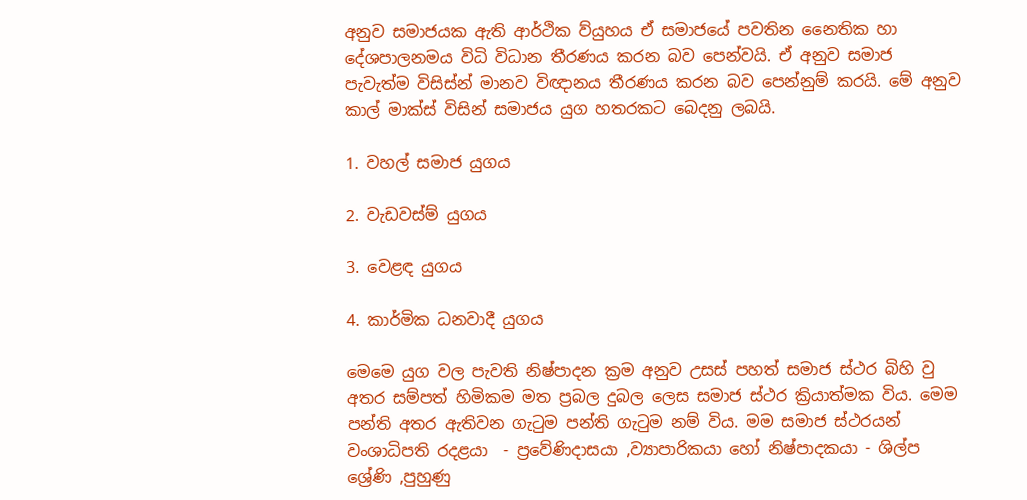අනුව සමාජයක ඇති ආර්ථික ව්යුහය ඒ සමාජයේ පවතින නෛතික හා දේශපාලනමය විධි විධාන තීරණය කරන බව පෙන්වයි. ඒ අනුව සමාජ පැවැත්ම විසිස්න් මානව විඥානය තීරණය කරන බව පෙන්නුම් කරයි. මේ අනුව කාල් මාක්ස් විසින් සමාජය යුග හතරකට බෙදනු ලබයි.

1. වහල් සමාජ යුගය

2. වැඩවස්ම් යුගය

3. වෙළඳ යුගය

4. කාර්මික ධනවාදී යුගය

මෙමෙ යුග වල පැවති නිෂ්පාදන ක්‍රම අනුව උසස් පහත් සමාජ ස්ථර බිහි වු අතර සම්පත් හිමිකම මත ප්‍රබල දුබල ලෙස සමාජ ස්ථර ක්‍රියාත්මක විය. මෙම පන්ති අතර ඇතිවන ගැටුම පන්ති ගැටුම නම් විය. මම සමාජ ස්ථරයන් වංශාධිපති රදළයා  - ප්‍රවේණිදාසයා ,ව්‍යාපාරිකයා හෝ නිෂ්පාදකයා - ශිල්ප ශ්‍රේණි ,පුහුණු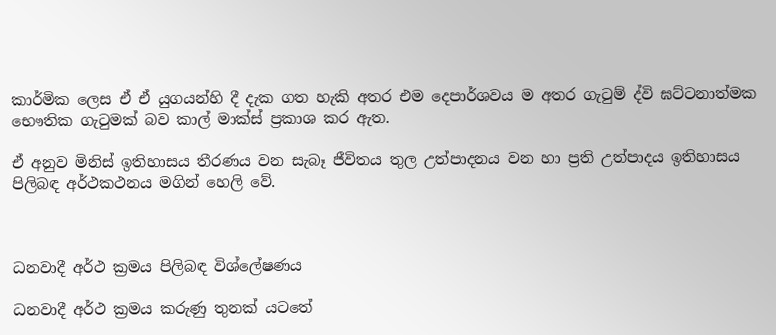කාර්මික ලෙස ඒ ඒ යුගයන්හි දී දැක ගත හැකි අතර එම දෙපාර්ශවය ම අතර ගැටුම් ද්වි ඝට්ටනාත්මක භෞතික ගැටුමක් බව කාල් මාක්ස් ප්‍රකාශ කර ඇත.

ඒ අනුව මිනිස් ඉතිහාසය තීරණය වන සැබෑ ජීවිතය තුල උත්පාදනය වන හා ප්‍රති උත්පාදය ඉතිහාසය පිලිබඳ අර්ථකථනය මගින් හෙලි වේ.



ධනවාදී අර්ථ ක්‍රමය පිලිබඳ විශ්ලේෂණය

ධනවාදී අර්ථ ක්‍රමය කරුණු තුනක් යටතේ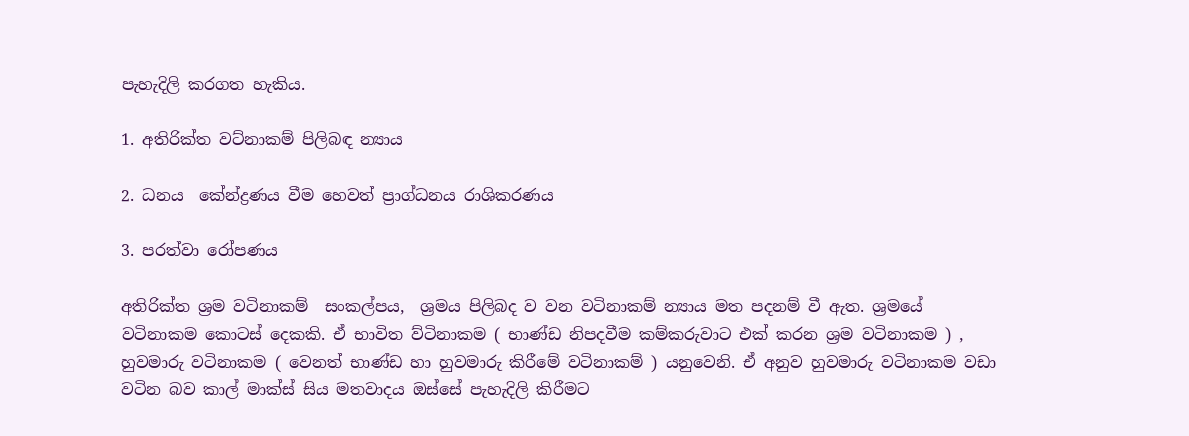පැහැදිලි කරගත හැකිය.

1. අතිරික්ත වට්නාකම් පිලිබඳ න්‍යාය

2. ධනය  කේන්ද්‍රණය වීම හෙවත් ප්‍රාග්ධනය රාශිකරණය

3. පරත්වා රෝපණය

අතිරික්ත ශ්‍රම වටිනාකම්  සංකල්පය,  ශ්‍රමය පිලිබද ව වන වටිනාකම් න්‍යාය මත පදනම් වී ඇත. ශ්‍රමයේ වටිනාකම කොටස් දෙකකි. ඒ භාවිත ව්ටිනාකම ( භාණ්ඩ නිපදවීම කම්කරුවාට එක් කරන ශ්‍රම වටිනාකම ) , හුවමාරු වටිනාකම ( වෙනත් භාණ්ඩ හා හුවමාරු කිරීමේ වටිනාකම් ) යනුවෙනි. ඒ අනුව හුවමාරු වටිනාකම වඩා වටින බව කාල් මාක්ස් සිය මතවාදය ඔස්සේ පැහැදිලි කිරීමට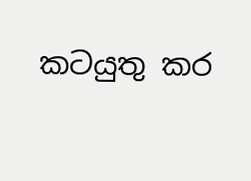කටයුතු කර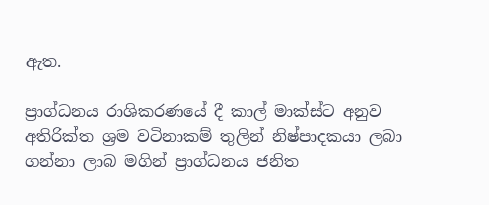ඇත.

ප්‍රාග්ධනය රාශිකරණයේ දී කාල් මාක්ස්ට අනුව අතිරික්ත ශ්‍රම වටිනාකම් තුලින් නිෂ්පාදකයා ලබා ගන්නා ලාබ මගින් ප්‍රාග්ධනය ජනිත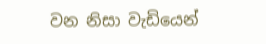වන නිසා වැඩියෙන්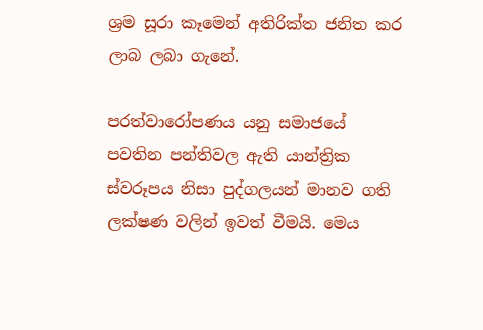ශ්‍රම සූරා කෑමෙන් අතිරික්ත ජනිත කර ලාබ ලබා ගැනේ.

පරත්වාරෝපණය යනු සමාජයේ පවතින පන්තිවල ඇති යාන්ත්‍රික ස්වරූපය නිසා පුද්ගලයන් මානව ගති ලක්ෂණ වලින් ඉවත් වීමයි. මෙය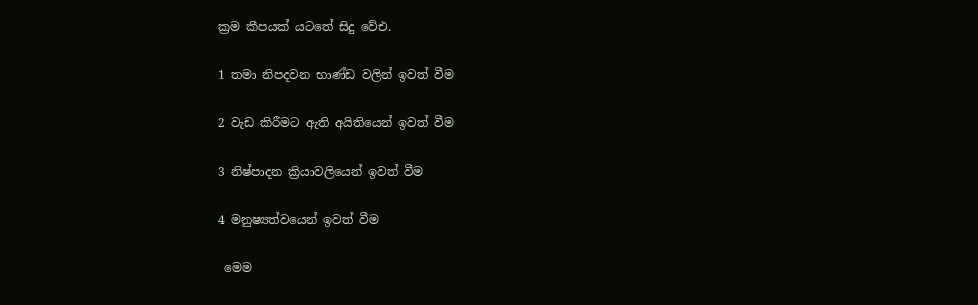ක්‍රම කීපයක් යටතේ සිදු වේඑ.

1 තමා නිපදවන භාණ්ඩ වලින් ඉවත් වීම

2 වැඩ කිරීමට ඇති අයිතියෙන් ඉවත් වීම

3 නිෂ්පාදන ක්‍රියාවලියෙන් ඉවත් වීම

4 මනුෂ්‍යත්වයෙන් ඉවත් වීම

 මෙම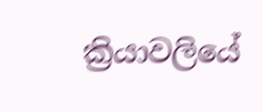ක්‍රියාවලියේ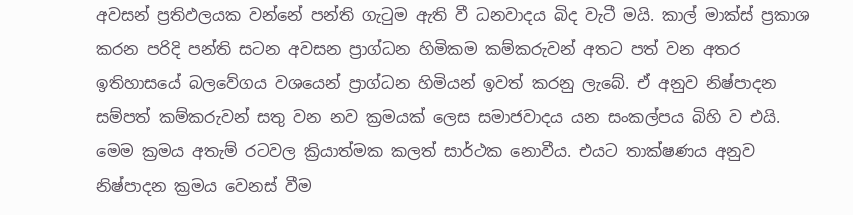අවසන් ප්‍රතිඵලයක වන්නේ පන්ති ගැටුම ඇති වී ධනවාදය බිද වැටී මයි. කාල් මාක්ස් ප්‍රකාශ කරන පරිදි පන්ති සටන අවසන ප්‍රාග්ධන හිමිකම කම්කරුවන් අතට පත් වන අතර ඉතිහාසයේ බලවේගය වශයෙන් ප්‍රාග්ධන හිමියන් ඉවත් කරනු ලැබේ. ඒ අනුව නිෂ්පාදන සම්පත් කම්කරුවන් සතු වන නව ක්‍රමයක් ලෙස සමාජවාදය යන සංකල්පය බිහි ව එයි. මෙම ක්‍රමය අතැම් රටවල ක්‍රියාත්මක කලත් සාර්ථක නොවීය. එයට තාක්ෂණය අනුව නිෂ්පාදන ක්‍රමය වෙනස් වීම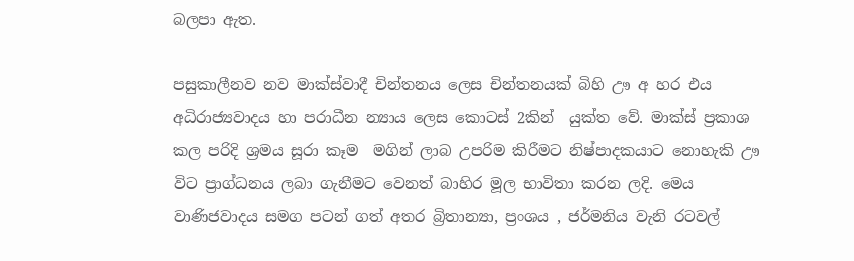බලපා ඇත.

පසුකාලීනව නව මාක්ස්වාදී චින්තනය ලෙස චින්තනයක් බිහි ඌ අ හර එය අධිරාජ්‍යවාදය හා පරාධීන න්‍යාය ලෙස කොටස් 2කින්  යුක්ත වේ. මාක්ස් ප්‍රකාශ කල පරිදි ශ්‍රමය සූරා කෑම  මගින් ලාබ උපරිම කිරීමට නිෂ්පාදකයාට නොහැකි ඌ විට ප්‍රාග්ධනය ලබා ගැනීමට වෙනත් බාහිර මූල භාවිතා කරන ලදි. මෙය වාණිජවාදය සමග පටන් ගත් අතර බ්‍රිතාන්‍යා, ප්‍රංශය , ජර්මනිය වැනි රටවල්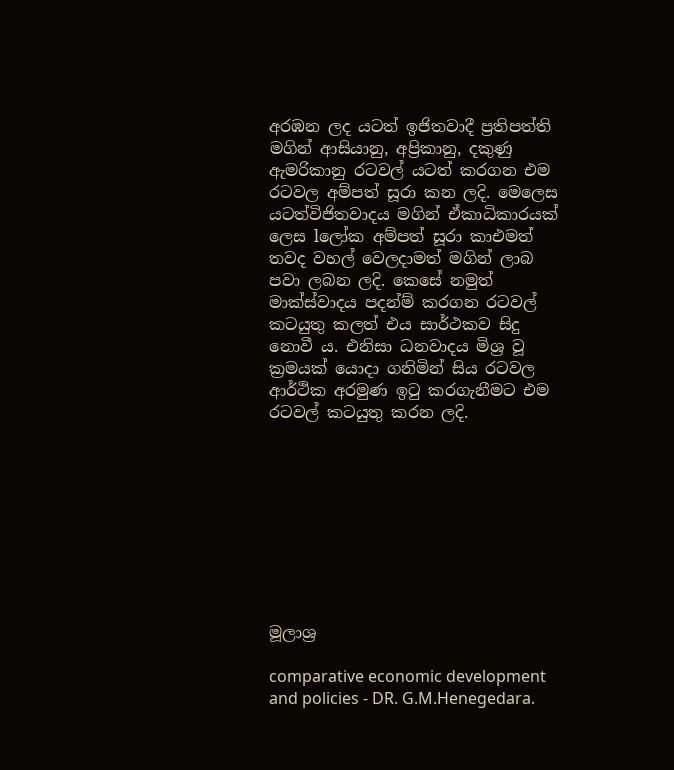අරඹන ලද යටත් ඉජිතවාදී ප්‍රතිපත්ති මගින් ආසියානු, අප්‍රිකානු, දකුණු ඇමරිකානු රටවල් යටත් කරගන එම රටවල අම්පත් සූරා කන ලදි. මෙලෙස යටත්විජිතවාදය මගින් ඒකාධිකාරයක් ලෙස lලෝක අම්පත් සූරා කාඑමත් තවද වහල් වෙලදාමත් මගින් ලාබ පවා ලබන ලදි. කෙසේ නමුත් මාක්ස්වාදය පදන්ම් කරගන රටවල් කටයුතු කලත් එය සාර්ථකව සිදු නොවී ය. එනිසා ධනවාදය මිශ්‍ර වූ ක්‍රමයක් යොදා ගනිමින් සිය රටවල ආර්ථික අරමුණ ඉටු කරගැනීමට එම රටවල් කටයුතු කරන ලදි.









මූලාශ්‍ර

comparative economic development and policies - DR. G.M.Henegedara.